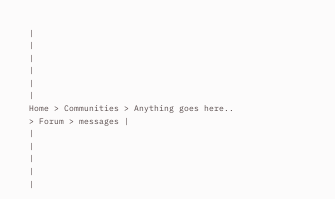|
|
|
|
|
|
Home > Communities > Anything goes here.. > Forum > messages |
|
|
|
|
|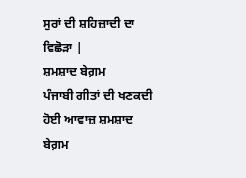ਸੁਰਾਂ ਦੀ ਸ਼ਹਿਜ਼ਾਦੀ ਦਾ ਵਿਛੋੜਾ |
ਸ਼ਮਸ਼ਾਦ ਬੇਗ਼ਮ
ਪੰਜਾਬੀ ਗੀਤਾਂ ਦੀ ਖਣਕਦੀ ਹੋਈ ਆਵਾਜ਼ ਸ਼ਮਸ਼ਾਦ ਬੇਗ਼ਮ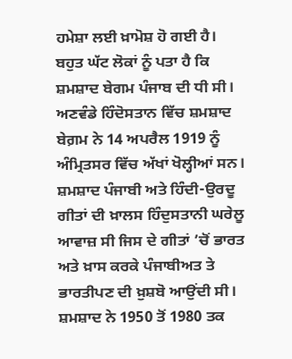ਹਮੇਸ਼ਾ ਲਈ ਖ਼ਾਮੋਸ਼ ਹੋ ਗਈ ਹੈ। ਬਹੁਤ ਘੱਟ ਲੋਕਾਂ ਨੂੰ ਪਤਾ ਹੈ ਕਿ ਸ਼ਮਸ਼ਾਦ ਬੇਗਮ ਪੰਜਾਬ ਦੀ ਧੀ ਸੀ। ਅਣਵੰਡੇ ਹਿੰਦੋਸਤਾਨ ਵਿੱਚ ਸ਼ਮਸ਼ਾਦ ਬੇਗ਼ਮ ਨੇ 14 ਅਪਰੈਲ 1919 ਨੂੰ ਅੰਮ੍ਰਿਤਸਰ ਵਿੱਚ ਅੱਖਾਂ ਖੋਲ੍ਹੀਆਂ ਸਨ। ਸ਼ਮਸ਼ਾਦ ਪੰਜਾਬੀ ਅਤੇ ਹਿੰਦੀ-ਉਰਦੂ ਗੀਤਾਂ ਦੀ ਖ਼ਾਲਸ ਹਿੰਦੁਸਤਾਨੀ ਘਰੇਲੂ ਆਵਾਜ਼ ਸੀ ਜਿਸ ਦੇ ਗੀਤਾਂ ’ਚੋਂ ਭਾਰਤ ਅਤੇ ਖ਼ਾਸ ਕਰਕੇ ਪੰਜਾਬੀਅਤ ਤੇ ਭਾਰਤੀਪਣ ਦੀ ਖ਼ੁਸ਼ਬੋ ਆਉਂਦੀ ਸੀ। ਸ਼ਮਸ਼ਾਦ ਨੇ 1950 ਤੋਂ 1980 ਤਕ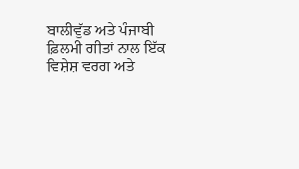ਬਾਲੀਵੁੱਡ ਅਤੇ ਪੰਜਾਬੀ ਫ਼ਿਲਮੀ ਗੀਤਾਂ ਨਾਲ ਇੱਕ ਵਿਸ਼ੇਸ਼ ਵਰਗ ਅਤੇ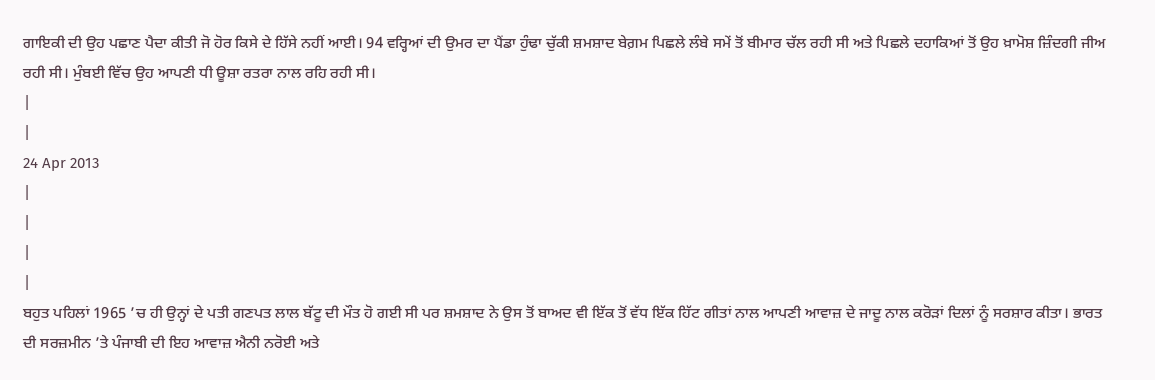ਗਾਇਕੀ ਦੀ ਉਹ ਪਛਾਣ ਪੈਦਾ ਕੀਤੀ ਜੋ ਹੋਰ ਕਿਸੇ ਦੇ ਹਿੱਸੇ ਨਹੀਂ ਆਈ। 94 ਵਰ੍ਹਿਆਂ ਦੀ ਉਮਰ ਦਾ ਪੈਂਡਾ ਹੁੰਢਾ ਚੁੱਕੀ ਸ਼ਮਸ਼ਾਦ ਬੇਗ਼ਮ ਪਿਛਲੇ ਲੰਬੇ ਸਮੇਂ ਤੋਂ ਬੀਮਾਰ ਚੱਲ ਰਹੀ ਸੀ ਅਤੇ ਪਿਛਲੇ ਦਹਾਕਿਆਂ ਤੋਂ ਉਹ ਖ਼ਾਮੋਸ਼ ਜ਼ਿੰਦਗੀ ਜੀਅ ਰਹੀ ਸੀ। ਮੁੰਬਈ ਵਿੱਚ ਉਹ ਆਪਣੀ ਧੀ ਊਸ਼ਾ ਰਤਰਾ ਨਾਲ ਰਹਿ ਰਹੀ ਸੀ।
|
|
24 Apr 2013
|
|
|
|
ਬਹੁਤ ਪਹਿਲਾਂ 1965 ’ਚ ਹੀ ਉਨ੍ਹਾਂ ਦੇ ਪਤੀ ਗਣਪਤ ਲਾਲ ਬੱਟੂ ਦੀ ਮੌਤ ਹੋ ਗਈ ਸੀ ਪਰ ਸ਼ਮਸ਼ਾਦ ਨੇ ਉਸ ਤੋਂ ਬਾਅਦ ਵੀ ਇੱਕ ਤੋਂ ਵੱਧ ਇੱਕ ਹਿੱਟ ਗੀਤਾਂ ਨਾਲ ਆਪਣੀ ਆਵਾਜ਼ ਦੇ ਜਾਦੂ ਨਾਲ ਕਰੋੜਾਂ ਦਿਲਾਂ ਨੂੰ ਸਰਸ਼ਾਰ ਕੀਤਾ। ਭਾਰਤ ਦੀ ਸਰਜ਼ਮੀਨ ’ਤੇ ਪੰਜਾਬੀ ਦੀ ਇਹ ਆਵਾਜ਼ ਐਨੀ ਨਰੋਈ ਅਤੇ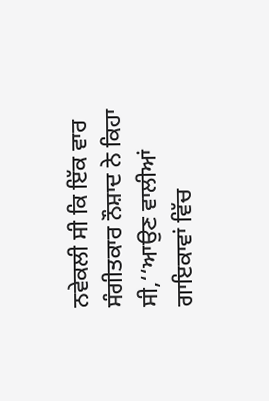ਨਵੇਕਲੀ ਸੀ ਕਿ ਇੱਕ ਵਾਰ ਸੰਗੀਤਕਾਰ ਨੌਸ਼ਾਦ ਨੇ ਕਿਹਾ ਸੀ,‘‘ਆਉਣ ਵਾਲੀਆਂ ਗਾਇਕਾਵਾਂ ਵਿੱਚ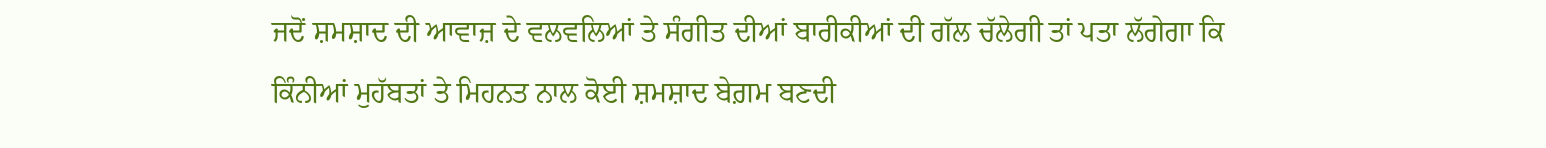ਜਦੋਂ ਸ਼ਮਸ਼ਾਦ ਦੀ ਆਵਾਜ਼ ਦੇ ਵਲਵਲਿਆਂ ਤੇ ਸੰਗੀਤ ਦੀਆਂ ਬਾਰੀਕੀਆਂ ਦੀ ਗੱਲ ਚੱਲੇਗੀ ਤਾਂ ਪਤਾ ਲੱਗੇਗਾ ਕਿ ਕਿੰਨੀਆਂ ਮੁਹੱਬਤਾਂ ਤੇ ਮਿਹਨਤ ਨਾਲ ਕੋਈ ਸ਼ਮਸ਼ਾਦ ਬੇਗ਼ਮ ਬਣਦੀ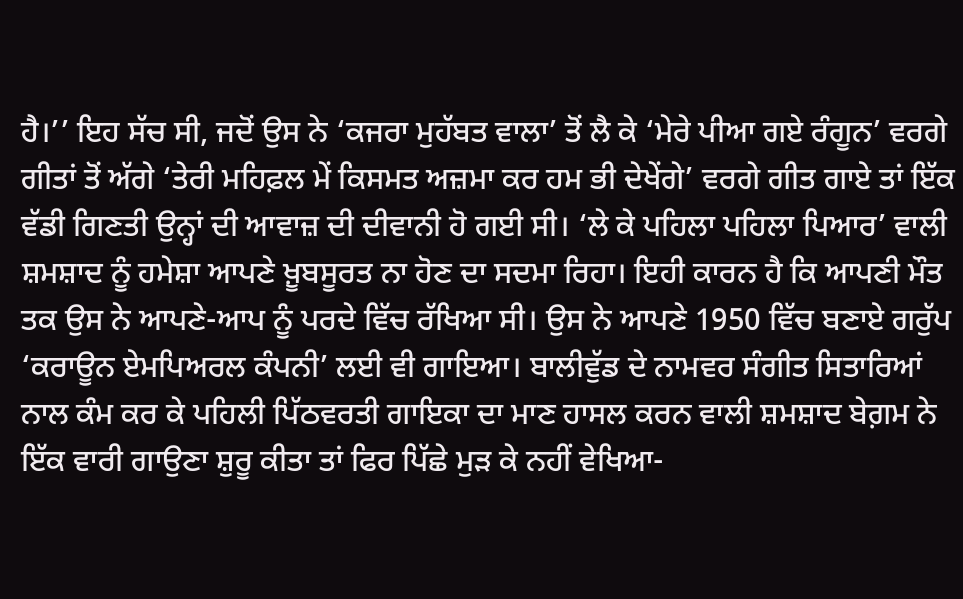ਹੈ।’’ ਇਹ ਸੱਚ ਸੀ, ਜਦੋਂ ਉਸ ਨੇ ‘ਕਜਰਾ ਮੁਹੱਬਤ ਵਾਲਾ’ ਤੋਂ ਲੈ ਕੇ ‘ਮੇਰੇ ਪੀਆ ਗਏ ਰੰਗੂਨ’ ਵਰਗੇ ਗੀਤਾਂ ਤੋਂ ਅੱਗੇ ‘ਤੇਰੀ ਮਹਿਫ਼ਲ ਮੇਂ ਕਿਸਮਤ ਅਜ਼ਮਾ ਕਰ ਹਮ ਭੀ ਦੇਖੇਂਗੇ’ ਵਰਗੇ ਗੀਤ ਗਾਏ ਤਾਂ ਇੱਕ ਵੱਡੀ ਗਿਣਤੀ ਉਨ੍ਹਾਂ ਦੀ ਆਵਾਜ਼ ਦੀ ਦੀਵਾਨੀ ਹੋ ਗਈ ਸੀ। ‘ਲੇ ਕੇ ਪਹਿਲਾ ਪਹਿਲਾ ਪਿਆਰ’ ਵਾਲੀ ਸ਼ਮਸ਼ਾਦ ਨੂੰ ਹਮੇਸ਼ਾ ਆਪਣੇ ਖ਼ੂਬਸੂਰਤ ਨਾ ਹੋਣ ਦਾ ਸਦਮਾ ਰਿਹਾ। ਇਹੀ ਕਾਰਨ ਹੈ ਕਿ ਆਪਣੀ ਮੌਤ ਤਕ ਉਸ ਨੇ ਆਪਣੇ-ਆਪ ਨੂੰ ਪਰਦੇ ਵਿੱਚ ਰੱਖਿਆ ਸੀ। ਉਸ ਨੇ ਆਪਣੇ 1950 ਵਿੱਚ ਬਣਾਏ ਗਰੁੱਪ ‘ਕਰਾਊਨ ਏਮਪਿਅਰਲ ਕੰਪਨੀ’ ਲਈ ਵੀ ਗਾਇਆ। ਬਾਲੀਵੁੱਡ ਦੇ ਨਾਮਵਰ ਸੰਗੀਤ ਸਿਤਾਰਿਆਂ ਨਾਲ ਕੰਮ ਕਰ ਕੇ ਪਹਿਲੀ ਪਿੱਠਵਰਤੀ ਗਾਇਕਾ ਦਾ ਮਾਣ ਹਾਸਲ ਕਰਨ ਵਾਲੀ ਸ਼ਮਸ਼ਾਦ ਬੇਗ਼ਮ ਨੇ ਇੱਕ ਵਾਰੀ ਗਾਉਣਾ ਸ਼ੁਰੂ ਕੀਤਾ ਤਾਂ ਫਿਰ ਪਿੱਛੇ ਮੁੜ ਕੇ ਨਹੀਂ ਵੇਖਿਆ-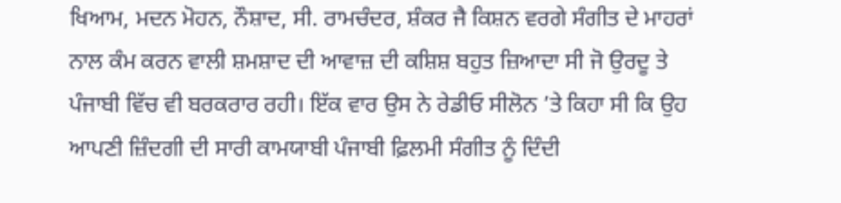ਖਿਆਮ, ਮਦਨ ਮੋਹਨ, ਨੌਸ਼ਾਦ, ਸੀ. ਰਾਮਚੰਦਰ, ਸ਼ੰਕਰ ਜੈ ਕਿਸ਼ਨ ਵਰਗੇ ਸੰਗੀਤ ਦੇ ਮਾਹਰਾਂ ਨਾਲ ਕੰਮ ਕਰਨ ਵਾਲੀ ਸ਼ਮਸ਼ਾਦ ਦੀ ਆਵਾਜ਼ ਦੀ ਕਸ਼ਿਸ਼ ਬਹੁਤ ਜ਼ਿਆਦਾ ਸੀ ਜੋ ਉਰਦੂ ਤੇ ਪੰਜਾਬੀ ਵਿੱਚ ਵੀ ਬਰਕਰਾਰ ਰਹੀ। ਇੱਕ ਵਾਰ ਉਸ ਨੇ ਰੇਡੀਓ ਸੀਲੋਨ ’ਤੇ ਕਿਹਾ ਸੀ ਕਿ ਉਹ ਆਪਣੀ ਜ਼ਿੰਦਗੀ ਦੀ ਸਾਰੀ ਕਾਮਯਾਬੀ ਪੰਜਾਬੀ ਫ਼ਿਲਮੀ ਸੰਗੀਤ ਨੂੰ ਦਿੰਦੀ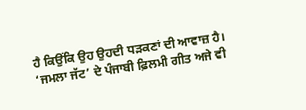ਹੈ ਕਿਉਂਕਿ ਉਹ ਉਹਦੀ ਧੜਕਣਾਂ ਦੀ ਆਵਾਜ਼ ਹੈ। ‘ਜਮਲਾ ਜੱਟ’ ਦੇ ਪੰਜਾਬੀ ਫ਼ਿਲਮੀ ਗੀਤ ਅਜੇ ਵੀ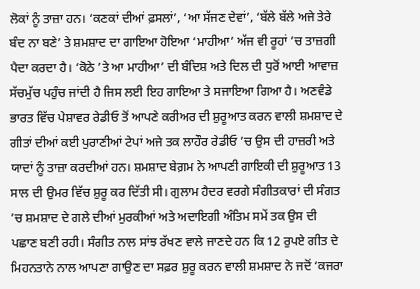ਲੋਕਾਂ ਨੂੰ ਤਾਜ਼ਾ ਹਨ। ‘ਕਣਕਾਂ ਦੀਆਂ ਫ਼ਸਲਾਂ’, ‘ਆ ਸੱਜਣ ਦੇਵਾਂ’, ‘ਬੱਲੇ ਬੱਲੇ ਅਜੇ ਤੇਰੇ ਬੰਦ ਨਾ ਬਣੇ’ ਤੇ ਸ਼ਮਸ਼ਾਦ ਦਾ ਗਾਇਆ ਹੋਇਆ ‘ਮਾਹੀਆ’ ਅੱਜ ਵੀ ਰੂਹਾਂ ’ਚ ਤਾਜ਼ਗੀ ਪੈਦਾ ਕਰਦਾ ਹੈ। ‘ਕੋਠੇ ’ਤੇ ਆ ਮਾਹੀਆ’ ਦੀ ਬੰਦਿਸ਼ ਅਤੇ ਦਿਲ ਦੀ ਧੁਰੋਂ ਆਈ ਆਵਾਜ਼ ਸੱਚਮੁੱਚ ਪਹੁੰਚ ਜਾਂਦੀ ਹੈ ਜਿਸ ਲਈ ਇਹ ਗਾਇਆ ਤੇ ਸਜਾਇਆ ਗਿਆ ਹੈ। ਅਣਵੰਡੇ ਭਾਰਤ ਵਿੱਚ ਪੇਸ਼ਾਵਰ ਰੇਡੀਓ ਤੋਂ ਆਪਣੇ ਕਰੀਅਰ ਦੀ ਸ਼ੁਰੂਆਤ ਕਰਨ ਵਾਲੀ ਸ਼ਮਸ਼ਾਦ ਦੇ ਗੀਤਾਂ ਦੀਆਂ ਕਈ ਪੁਰਾਣੀਆਂ ਟੇਪਾਂ ਅਜੇ ਤਕ ਲਾਹੌਰ ਰੇਡੀਓ ’ਚ ਉਸ ਦੀ ਹਾਜ਼ਰੀ ਅਤੇ ਯਾਦਾਂ ਨੂੰ ਤਾਜ਼ਾ ਕਰਦੀਆਂ ਹਨ। ਸ਼ਮਸ਼ਾਦ ਬੇਗ਼ਮ ਨੇ ਆਪਣੀ ਗਾਇਕੀ ਦੀ ਸ਼ੁਰੂਆਤ 13 ਸਾਲ ਦੀ ਉਮਰ ਵਿੱਚ ਸ਼ੁਰੂ ਕਰ ਦਿੱਤੀ ਸੀ। ਗੁਲਾਮ ਹੈਦਰ ਵਰਗੇ ਸੰਗੀਤਕਾਰਾਂ ਦੀ ਸੰਗਤ ’ਚ ਸ਼ਮਸ਼ਾਦ ਦੇ ਗਲੇ ਦੀਆਂ ਮੁਰਕੀਆਂ ਅਤੇ ਅਦਾਇਗੀ ਅੰਤਿਮ ਸਮੇਂ ਤਕ ਉਸ ਦੀ ਪਛਾਣ ਬਣੀ ਰਹੀ। ਸੰਗੀਤ ਨਾਲ ਸਾਂਝ ਰੱਖਣ ਵਾਲੇ ਜਾਣਦੇ ਹਨ ਕਿ 12 ਰੁਪਏ ਗੀਤ ਦੇ ਮਿਹਨਤਾਨੇ ਨਾਲ ਆਪਣਾ ਗਾਉਣ ਦਾ ਸਫ਼ਰ ਸ਼ੁਰੂ ਕਰਨ ਵਾਲੀ ਸ਼ਮਸ਼ਾਦ ਨੇ ਜਦੋਂ ‘ਕਜਰਾ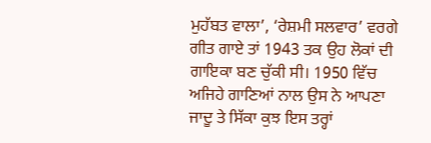ਮੁਹੱਬਤ ਵਾਲਾ’, ‘ਰੇਸ਼ਮੀ ਸਲਵਾਰ’ ਵਰਗੇ ਗੀਤ ਗਾਏ ਤਾਂ 1943 ਤਕ ਉਹ ਲੋਕਾਂ ਦੀ ਗਾਇਕਾ ਬਣ ਚੁੱਕੀ ਸੀ। 1950 ਵਿੱਚ ਅਜਿਹੇ ਗਾਣਿਆਂ ਨਾਲ ਉਸ ਨੇ ਆਪਣਾ ਜਾਦੂ ਤੇ ਸਿੱਕਾ ਕੁਝ ਇਸ ਤਰ੍ਹਾਂ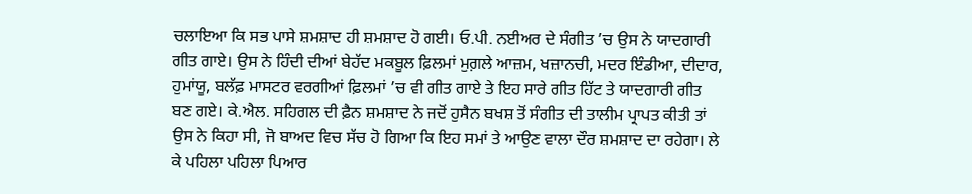ਚਲਾਇਆ ਕਿ ਸਭ ਪਾਸੇ ਸ਼ਮਸ਼ਾਦ ਹੀ ਸ਼ਮਸ਼ਾਦ ਹੋ ਗਈ। ਓ.ਪੀ. ਨਈਅਰ ਦੇ ਸੰਗੀਤ ’ਚ ਉਸ ਨੇ ਯਾਦਗਾਰੀ ਗੀਤ ਗਾਏ। ਉਸ ਨੇ ਹਿੰਦੀ ਦੀਆਂ ਬੇਹੱਦ ਮਕਬੂਲ ਫ਼ਿਲਮਾਂ ਮੁਗ਼ਲੇ ਆਜ਼ਮ, ਖਜ਼ਾਨਚੀ, ਮਦਰ ਇੰਡੀਆ, ਦੀਦਾਰ, ਹੁਮਾਂਯੂ, ਬਲੱਫ਼ ਮਾਸਟਰ ਵਰਗੀਆਂ ਫ਼ਿਲਮਾਂ ’ਚ ਵੀ ਗੀਤ ਗਾਏ ਤੇ ਇਹ ਸਾਰੇ ਗੀਤ ਹਿੱਟ ਤੇ ਯਾਦਗਾਰੀ ਗੀਤ ਬਣ ਗਏ। ਕੇ.ਐਲ. ਸਹਿਗਲ ਦੀ ਫ਼ੈਨ ਸ਼ਮਸ਼ਾਦ ਨੇ ਜਦੋਂ ਹੁਸੈਨ ਬਖਸ਼ ਤੋਂ ਸੰਗੀਤ ਦੀ ਤਾਲੀਮ ਪ੍ਰਾਪਤ ਕੀਤੀ ਤਾਂ ਉਸ ਨੇ ਕਿਹਾ ਸੀ, ਜੋ ਬਾਅਦ ਵਿਚ ਸੱਚ ਹੋ ਗਿਆ ਕਿ ਇਹ ਸਮਾਂ ਤੇ ਆਉਣ ਵਾਲਾ ਦੌਰ ਸ਼ਮਸ਼ਾਦ ਦਾ ਰਹੇਗਾ। ਲੇ ਕੇ ਪਹਿਲਾ ਪਹਿਲਾ ਪਿਆਰ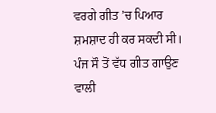ਵਰਗੇ ਗੀਤ ’ਚ ਪਿਆਰ ਸ਼ਮਸ਼ਾਦ ਹੀ ਕਰ ਸਕਦੀ ਸੀ। ਪੰਜ ਸੌ ਤੋਂ ਵੱਧ ਗੀਤ ਗਾਉਣ ਵਾਲੀ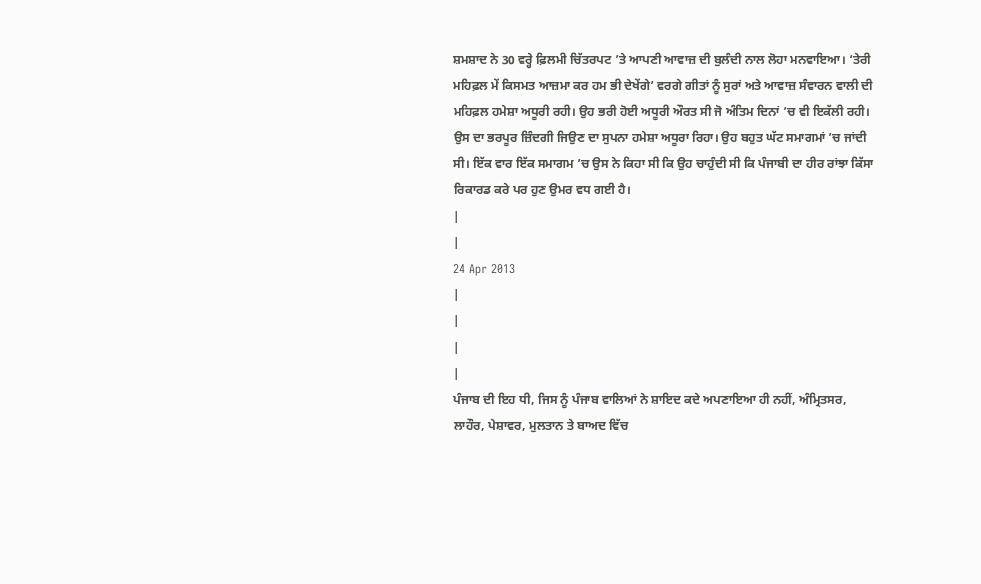ਸ਼ਮਸ਼ਾਦ ਨੇ 30 ਵਰ੍ਹੇ ਫ਼ਿਲਮੀ ਚਿੱਤਰਪਟ ’ਤੇ ਆਪਣੀ ਆਵਾਜ਼ ਦੀ ਬੁਲੰਦੀ ਨਾਲ ਲੋਹਾ ਮਨਵਾਇਆ। ‘ਤੇਰੀ ਮਹਿਫ਼ਲ ਮੇਂ ਕਿਸਮਤ ਆਜ਼ਮਾ ਕਰ ਹਮ ਭੀ ਦੇਖੇਂਗੇ’ ਵਰਗੇ ਗੀਤਾਂ ਨੂੰ ਸੁਰਾਂ ਅਤੇ ਆਵਾਜ਼ ਸੰਵਾਰਨ ਵਾਲੀ ਦੀ ਮਹਿਫ਼ਲ ਹਮੇਸ਼ਾ ਅਧੂਰੀ ਰਹੀ। ਉਹ ਭਰੀ ਹੋਈ ਅਧੂਰੀ ਔਰਤ ਸੀ ਜੋ ਅੰਤਿਮ ਦਿਨਾਂ ’ਚ ਵੀ ਇਕੱਲੀ ਰਹੀ। ਉਸ ਦਾ ਭਰਪੂਰ ਜ਼ਿੰਦਗੀ ਜਿਉਣ ਦਾ ਸੁਪਨਾ ਹਮੇਸ਼ਾ ਅਧੂਰਾ ਰਿਹਾ। ਉਹ ਬਹੁਤ ਘੱਟ ਸਮਾਗਮਾਂ ’ਚ ਜਾਂਦੀ ਸੀ। ਇੱਕ ਵਾਰ ਇੱਕ ਸਮਾਗਮ ’ਚ ਉਸ ਨੇ ਕਿਹਾ ਸੀ ਕਿ ਉਹ ਚਾਹੁੰਦੀ ਸੀ ਕਿ ਪੰਜਾਬੀ ਦਾ ਹੀਰ ਰਾਂਝਾ ਕਿੱਸਾ ਰਿਕਾਰਡ ਕਰੇ ਪਰ ਹੁਣ ਉਮਰ ਵਧ ਗਈ ਹੈ।
|
|
24 Apr 2013
|
|
|
|
ਪੰਜਾਬ ਦੀ ਇਹ ਧੀ, ਜਿਸ ਨੂੰ ਪੰਜਾਬ ਵਾਲਿਆਂ ਨੇ ਸ਼ਾਇਦ ਕਦੇ ਅਪਣਾਇਆ ਹੀ ਨਹੀਂ, ਅੰਮ੍ਰਿਤਸਰ, ਲਾਹੌਰ, ਪੇਸ਼ਾਵਰ, ਮੁਲਤਾਨ ਤੇ ਬਾਅਦ ਵਿੱਚ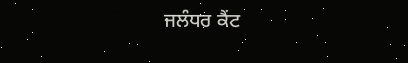ਜਲੰਧਰ ਕੈਂਟ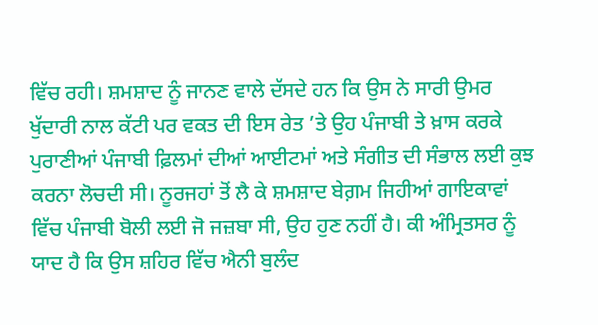ਵਿੱਚ ਰਹੀ। ਸ਼ਮਸ਼ਾਦ ਨੂੰ ਜਾਨਣ ਵਾਲੇ ਦੱਸਦੇ ਹਨ ਕਿ ਉਸ ਨੇ ਸਾਰੀ ਉਮਰ ਖੁੱਦਾਰੀ ਨਾਲ ਕੱਟੀ ਪਰ ਵਕਤ ਦੀ ਇਸ ਰੇਤ ’ਤੇ ਉਹ ਪੰਜਾਬੀ ਤੇ ਖ਼ਾਸ ਕਰਕੇ ਪੁਰਾਣੀਆਂ ਪੰਜਾਬੀ ਫ਼ਿਲਮਾਂ ਦੀਆਂ ਆਈਟਮਾਂ ਅਤੇ ਸੰਗੀਤ ਦੀ ਸੰਭਾਲ ਲਈ ਕੁਝ ਕਰਨਾ ਲੋਚਦੀ ਸੀ। ਨੂਰਜਹਾਂ ਤੋਂ ਲੈ ਕੇ ਸ਼ਮਸ਼ਾਦ ਬੇਗ਼ਮ ਜਿਹੀਆਂ ਗਾਇਕਾਵਾਂ ਵਿੱਚ ਪੰਜਾਬੀ ਬੋਲੀ ਲਈ ਜੋ ਜਜ਼ਬਾ ਸੀ, ਉਹ ਹੁਣ ਨਹੀਂ ਹੈ। ਕੀ ਅੰਮ੍ਰਿਤਸਰ ਨੂੰ ਯਾਦ ਹੈ ਕਿ ਉਸ ਸ਼ਹਿਰ ਵਿੱਚ ਐਨੀ ਬੁਲੰਦ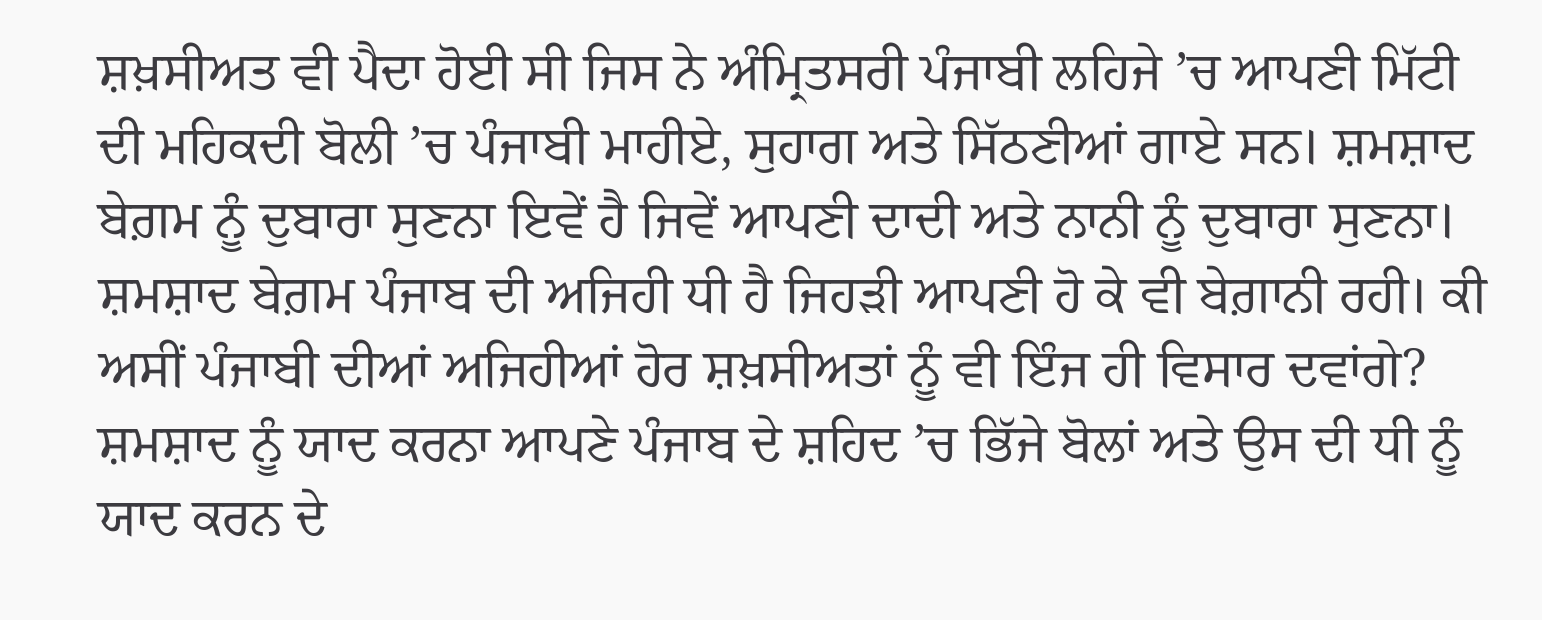ਸ਼ਖ਼ਸੀਅਤ ਵੀ ਪੈਦਾ ਹੋਈ ਸੀ ਜਿਸ ਨੇ ਅੰਮ੍ਰਿਤਸਰੀ ਪੰਜਾਬੀ ਲਹਿਜੇ ’ਚ ਆਪਣੀ ਮਿੱਟੀ ਦੀ ਮਹਿਕਦੀ ਬੋਲੀ ’ਚ ਪੰਜਾਬੀ ਮਾਹੀਏ, ਸੁਹਾਗ ਅਤੇ ਸਿੱਠਣੀਆਂ ਗਾਏ ਸਨ। ਸ਼ਮਸ਼ਾਦ ਬੇਗ਼ਮ ਨੂੰ ਦੁਬਾਰਾ ਸੁਣਨਾ ਇਵੇਂ ਹੈ ਜਿਵੇਂ ਆਪਣੀ ਦਾਦੀ ਅਤੇ ਨਾਨੀ ਨੂੰ ਦੁਬਾਰਾ ਸੁਣਨਾ। ਸ਼ਮਸ਼ਾਦ ਬੇਗ਼ਮ ਪੰਜਾਬ ਦੀ ਅਜਿਹੀ ਧੀ ਹੈ ਜਿਹੜੀ ਆਪਣੀ ਹੋ ਕੇ ਵੀ ਬੇਗ਼ਾਨੀ ਰਹੀ। ਕੀ ਅਸੀਂ ਪੰਜਾਬੀ ਦੀਆਂ ਅਜਿਹੀਆਂ ਹੋਰ ਸ਼ਖ਼ਸੀਅਤਾਂ ਨੂੰ ਵੀ ਇੰਜ ਹੀ ਵਿਸਾਰ ਦਵਾਂਗੇ? ਸ਼ਮਸ਼ਾਦ ਨੂੰ ਯਾਦ ਕਰਨਾ ਆਪਣੇ ਪੰਜਾਬ ਦੇ ਸ਼ਹਿਦ ’ਚ ਭਿੱਜੇ ਬੋਲਾਂ ਅਤੇ ਉਸ ਦੀ ਧੀ ਨੂੰ ਯਾਦ ਕਰਨ ਦੇ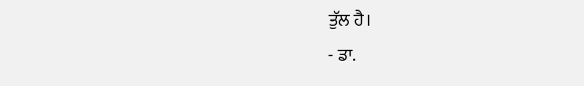ਤੁੱਲ ਹੈ।
- ਡਾ.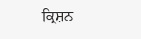ਕ੍ਰਿਸ਼ਨ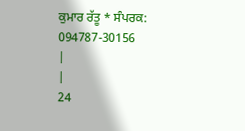ਕੁਮਾਰ ਰੱਤੂ * ਸੰਪਰਕ: 094787-30156
|
|
24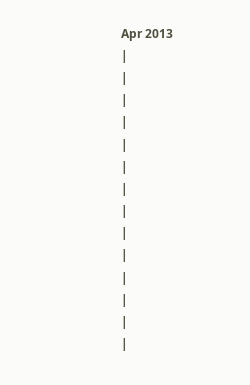Apr 2013
|
|
|
|
|
|
|
|
|
|
|
|
|
|